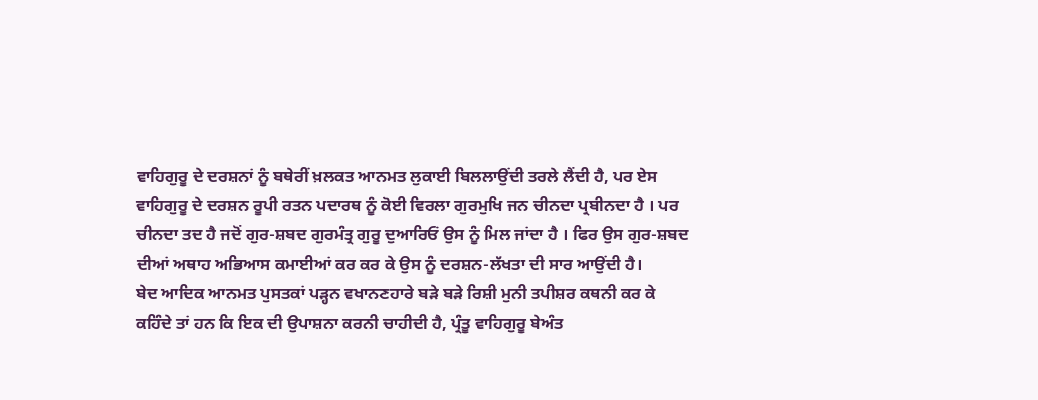ਵਾਹਿਗੁਰੂ ਦੇ ਦਰਸ਼ਨਾਂ ਨੂੰ ਬਥੇਰੀਂ ਖ਼ਲਕਤ ਆਨਮਤ ਲੁਕਾਈ ਬਿਲਲਾਉਂਦੀ ਤਰਲੇ ਲੈਂਦੀ ਹੈ, ਪਰ ਏਸ ਵਾਹਿਗੁਰੂ ਦੇ ਦਰਸ਼ਨ ਰੂਪੀ ਰਤਨ ਪਦਾਰਥ ਨੂੰ ਕੋਈ ਵਿਰਲਾ ਗੁਰਮੁਖਿ ਜਨ ਚੀਨਦਾ ਪ੍ਰਬੀਨਦਾ ਹੈ । ਪਰ ਚੀਨਦਾ ਤਦ ਹੈ ਜਦੋਂ ਗੁਰ-ਸ਼ਬਦ ਗੁਰਮੰਤ੍ਰ ਗੁਰੂ ਦੁਆਰਿਓਂ ਉਸ ਨੂੰ ਮਿਲ ਜਾਂਦਾ ਹੈ । ਫਿਰ ਉਸ ਗੁਰ-ਸ਼ਬਦ ਦੀਆਂ ਅਥਾਹ ਅਭਿਆਸ ਕਮਾਈਆਂ ਕਰ ਕਰ ਕੇ ਉਸ ਨੂੰ ਦਰਸ਼ਨ-ਲੱਖਤਾ ਦੀ ਸਾਰ ਆਉਂਦੀ ਹੈ।
ਬੇਦ ਆਦਿਕ ਆਨਮਤ ਪੁਸਤਕਾਂ ਪੜ੍ਹਨ ਵਖਾਨਣਹਾਰੇ ਬੜੇ ਬੜੇ ਰਿਸ਼ੀ ਮੁਨੀ ਤਪੀਸ਼ਰ ਕਥਨੀ ਕਰ ਕੇ ਕਹਿੰਦੇ ਤਾਂ ਹਨ ਕਿ ਇਕ ਦੀ ਉਪਾਸ਼ਨਾ ਕਰਨੀ ਚਾਹੀਦੀ ਹੈ, ਪ੍ਰੰਤੂ ਵਾਹਿਗੁਰੂ ਬੇਅੰਤ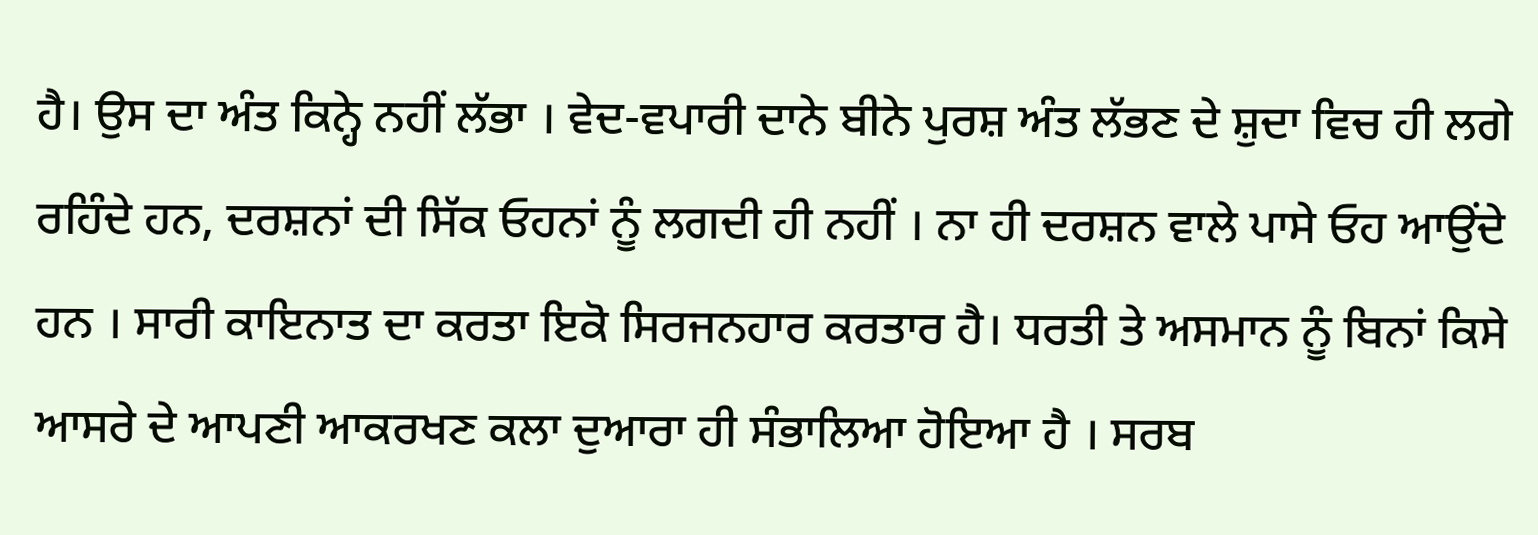ਹੈ। ਉਸ ਦਾ ਅੰਤ ਕਿਨ੍ਹੇ ਨਹੀਂ ਲੱਭਾ । ਵੇਦ-ਵਪਾਰੀ ਦਾਨੇ ਬੀਨੇ ਪੁਰਸ਼ ਅੰਤ ਲੱਭਣ ਦੇ ਸ਼ੁਦਾ ਵਿਚ ਹੀ ਲਗੇ ਰਹਿੰਦੇ ਹਨ, ਦਰਸ਼ਨਾਂ ਦੀ ਸਿੱਕ ਓਹਨਾਂ ਨੂੰ ਲਗਦੀ ਹੀ ਨਹੀਂ । ਨਾ ਹੀ ਦਰਸ਼ਨ ਵਾਲੇ ਪਾਸੇ ਓਹ ਆਉਂਦੇ ਹਨ । ਸਾਰੀ ਕਾਇਨਾਤ ਦਾ ਕਰਤਾ ਇਕੋ ਸਿਰਜਨਹਾਰ ਕਰਤਾਰ ਹੈ। ਧਰਤੀ ਤੇ ਅਸਮਾਨ ਨੂੰ ਬਿਨਾਂ ਕਿਸੇ ਆਸਰੇ ਦੇ ਆਪਣੀ ਆਕਰਖਣ ਕਲਾ ਦੁਆਰਾ ਹੀ ਸੰਭਾਲਿਆ ਹੋਇਆ ਹੈ । ਸਰਬ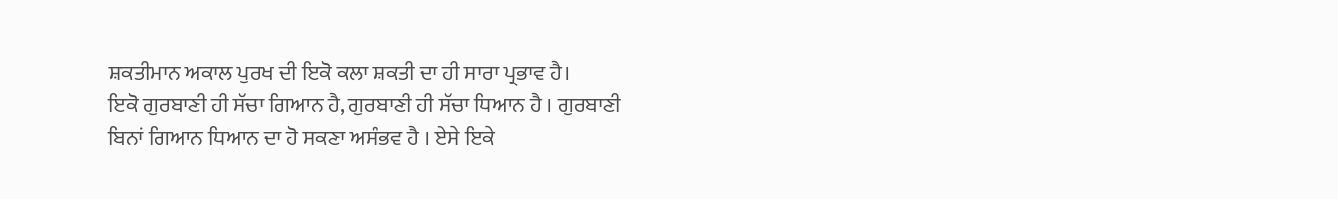ਸ਼ਕਤੀਮਾਨ ਅਕਾਲ ਪੁਰਖ ਦੀ ਇਕੋ ਕਲਾ ਸ਼ਕਤੀ ਦਾ ਹੀ ਸਾਰਾ ਪ੍ਰਭਾਵ ਹੈ।
ਇਕੋ ਗੁਰਬਾਣੀ ਹੀ ਸੱਚਾ ਗਿਆਨ ਹੈ, ਗੁਰਬਾਣੀ ਹੀ ਸੱਚਾ ਧਿਆਨ ਹੈ । ਗੁਰਬਾਣੀ ਬਿਨਾਂ ਗਿਆਨ ਧਿਆਨ ਦਾ ਹੋ ਸਕਣਾ ਅਸੰਭਵ ਹੈ । ਏਸੇ ਇਕੇ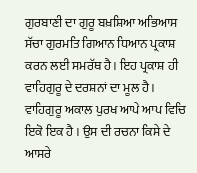ਗੁਰਬਾਣੀ ਦਾ ਗੁਰੂ ਬਖ਼ਸ਼ਿਆ ਅਭਿਆਸ ਸੱਚਾ ਗੁਰਮਤਿ ਗਿਆਨ ਧਿਆਨ ਪ੍ਰਕਾਸ਼ ਕਰਨ ਲਈ ਸਮਰੱਥ ਹੈ। ਇਹ ਪ੍ਰਕਾਸ਼ ਹੀ ਵਾਹਿਗੁਰੂ ਦੇ ਦਰਸ਼ਨਾਂ ਦਾ ਮੂਲ ਹੈ। ਵਾਹਿਗੁਰੂ ਅਕਾਲ ਪੁਰਖ ਆਪੇ ਆਪ ਵਿਚਿ ਇਕੋ ਇਕ ਹੈ । ਉਸ ਦੀ ਰਚਨਾ ਕਿਸੇ ਦੇ ਆਸਰੇ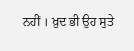ਨਹੀਂ । ਖ਼ੁਦ ਭੀ ਉਹ ਸੁਤੇ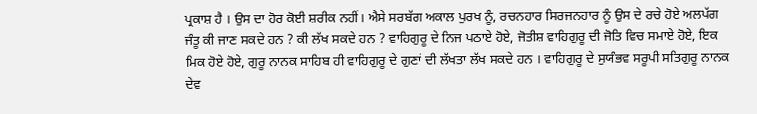ਪ੍ਰਕਾਸ਼ ਹੈ । ਉਸ ਦਾ ਹੋਰ ਕੋਈ ਸ਼ਰੀਕ ਨਹੀਂ। ਐਸੇ ਸਰਬੱਗ ਅਕਾਲ ਪੁਰਖ ਨੂੰ, ਰਚਨਹਾਰ ਸਿਰਜਨਹਾਰ ਨੂੰ ਉਸ ਦੇ ਰਚੇ ਹੋਏ ਅਲਪੱਗ ਜੰਤੂ ਕੀ ਜਾਣ ਸਕਦੇ ਹਨ ? ਕੀ ਲੱਖ ਸਕਦੇ ਹਨ ? ਵਾਹਿਗੁਰੂ ਦੇ ਨਿਜ ਪਠਾਏ ਹੋਏ, ਜੋਤੀਸ਼ ਵਾਹਿਗੁਰੂ ਦੀ ਜੋਤਿ ਵਿਚ ਸਮਾਏ ਹੋਏ, ਇਕ ਮਿਕ ਹੋਏ ਹੋਏ, ਗੁਰੂ ਨਾਨਕ ਸਾਹਿਬ ਹੀ ਵਾਹਿਗੁਰੂ ਦੇ ਗੁਣਾਂ ਦੀ ਲੱਖਤਾ ਲੱਖ ਸਕਦੇ ਹਨ । ਵਾਹਿਗੁਰੂ ਦੇ ਸੁਯੰਭਵ ਸਰੂਪੀ ਸਤਿਗੁਰੂ ਨਾਨਕ ਦੇਵ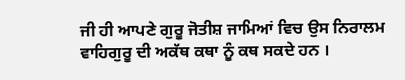ਜੀ ਹੀ ਆਪਣੇ ਗੁਰੂ ਜੋਤੀਸ਼ ਜਾਮਿਆਂ ਵਿਚ ਉਸ ਨਿਰਾਲਮ ਵਾਹਿਗੁਰੂ ਦੀ ਅਕੱਥ ਕਥਾ ਨੂੰ ਕਥ ਸਕਦੇ ਹਨ ।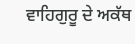ਵਾਹਿਗੁਰੂ ਦੇ ਅਕੱਥ